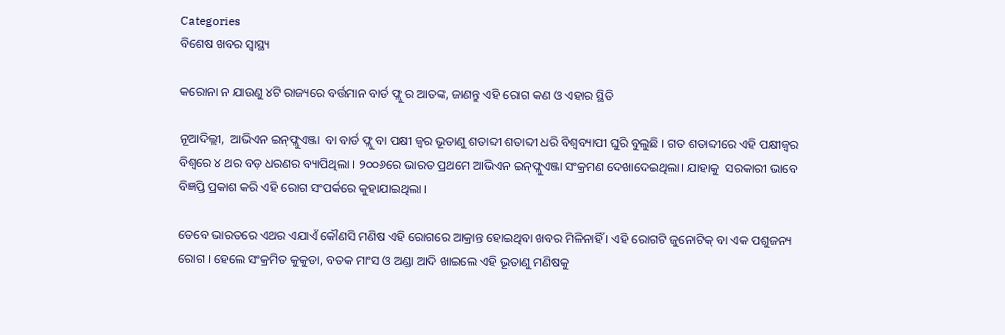Categories
ବିଶେଷ ଖବର ସ୍ବାସ୍ଥ୍ୟ

କରୋନା ନ ଯାଉଣୁ ୪ଟି ରାଜ୍ୟରେ ବର୍ତ୍ତମାନ ବାର୍ଡ ଫ୍ଲୁ ର ଆତଙ୍କ, ଜାଣନ୍ତୁ ଏହି ରୋଗ କଣ ଓ ଏହାର ସ୍ଥିତି

ନୂଆଦିଲ୍ଲୀ,  ଆଭିଏନ ଇନ୍‍ଫ୍ଲୁଏଞ୍ଜା  ବା ବାର୍ଡ ଫ୍ଲୁ ବା ପକ୍ଷୀ ଜ୍ବର ଭୂତାଣୁ ଶତାବ୍ଦୀ ଶତାବ୍ଦୀ ଧରି ବିଶ୍ୱବ୍ୟାପୀ ଘୁରି ବୁଲୁଛି । ଗତ ଶତାବ୍ଦୀରେ ଏହି ପକ୍ଷୀଜ୍ୱର ବିଶ୍ୱରେ ୪ ଥର ବଡ଼ ଧରଣର ବ୍ୟାପିଥିଲା । ୨୦୦୬ରେ ଭାରତ ପ୍ରଥମେ ଆଭିଏନ ଇନ୍‍ଫ୍ଲୁଏଞ୍ଜା ସଂକ୍ରମଣ ଦେଖାଦେଇଥିଲା। ଯାହାକୁ  ସରକାରୀ ଭାବେ ବିଜ୍ଞପ୍ତି ପ୍ରକାଶ କରି ଏହି ରୋଗ ସଂପର୍କରେ କୁହାଯାଇଥିଲା ।

ତେବେ ଭାରତରେ ଏଥର ଏଯାଏଁ କୌଣସି ମଣିଷ ଏହି ରୋଗରେ ଆକ୍ରାନ୍ତ ହୋଇଥିବା ଖବର ମିଳିନାହିଁ । ଏହି ରୋଗଟି ଜୁନୋଟିକ୍‍ ବା ଏକ ପଶୁଜନ୍ୟ ରୋଗ । ହେଲେ ସଂକ୍ରମିତ କୁକୁଡା, ବତକ ମାଂସ ଓ ଅଣ୍ଡା ଆଦି ଖାଇଲେ ଏହି ଭୂତାଣୁ ମଣିଷକୁ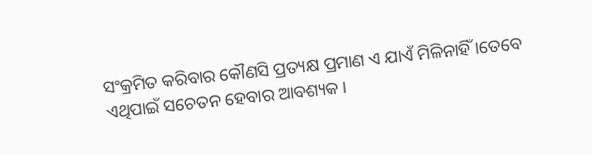ସଂକ୍ରମିତ କରିବାର କୌଣସି ପ୍ରତ୍ୟକ୍ଷ ପ୍ରମାଣ ଏ ଯାଏଁ ମିଳିନାହିଁ ।ତେବେ ଏଥିପାଇଁ ସଚେତନ ହେବାର ଆବଶ୍ୟକ।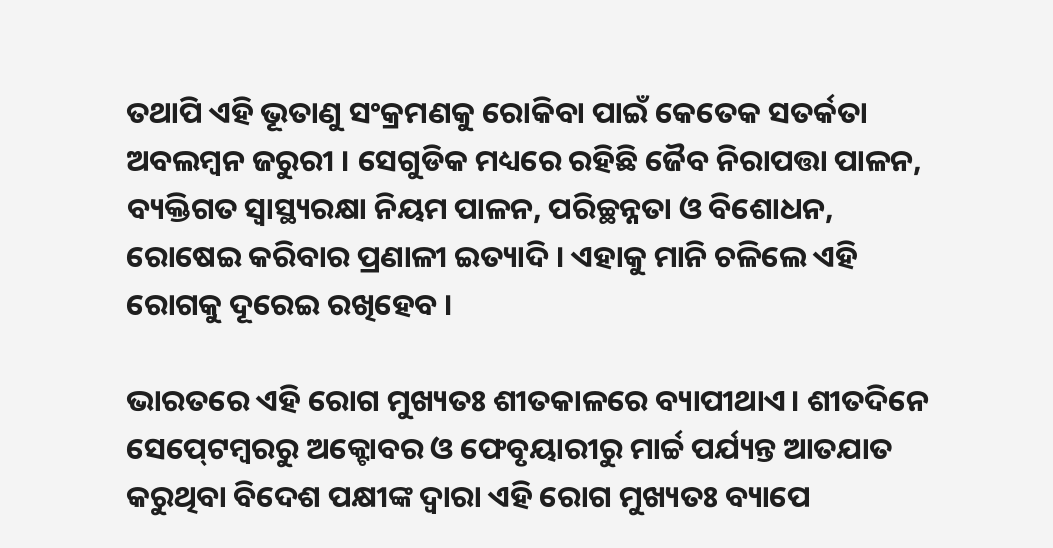ତଥାପି ଏହି ଭୂତାଣୁ ସଂକ୍ରମଣକୁ ରୋକିବା ପାଇଁ କେତେକ ସତର୍କତା ଅବଲମ୍ବନ ଜରୁରୀ । ସେଗୁଡିକ ମଧ୍ୟରେ ରହିଛି ଜୈବ ନିରାପତ୍ତା ପାଳନ, ବ୍ୟକ୍ତିଗତ ସ୍ୱାସ୍ଥ୍ୟରକ୍ଷା ନିୟମ ପାଳନ, ପରିଚ୍ଛନ୍ନତା ଓ ବିଶୋଧନ, ରୋଷେଇ କରିବାର ପ୍ରଣାଳୀ ଇତ୍ୟାଦି । ଏହାକୁ ମାନି ଚଳିଲେ ଏହି ରୋଗକୁ ଦୂରେଇ ରଖିହେବ ।

ଭାରତରେ ଏହି ରୋଗ ମୁଖ୍ୟତଃ ଶୀତକାଳରେ ବ୍ୟାପୀଥାଏ। ଶୀତଦିନେ ସେପ୍‍ଟେମ୍ବରରୁ ଅକ୍ଟୋବର ଓ ଫେବୃୟାରୀରୁ ମାର୍ଚ୍ଚ ପର୍ଯ୍ୟନ୍ତ ଆତଯାତ କରୁଥିବା ବିଦେଶ ପକ୍ଷୀଙ୍କ ଦ୍ୱାରା ଏହି ରୋଗ ମୁଖ୍ୟତଃ ବ୍ୟାପେ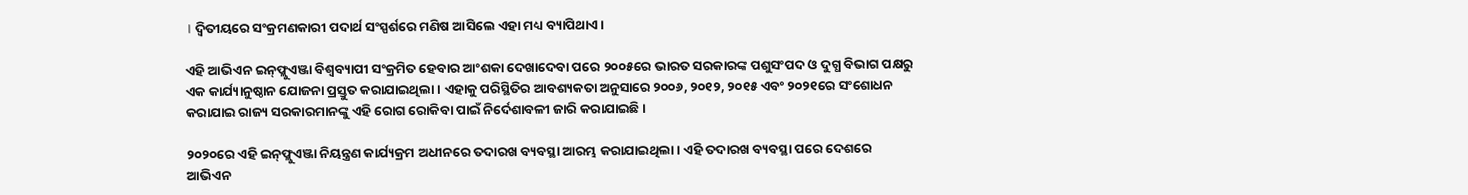। ଦ୍ୱିତୀୟରେ ସଂକ୍ରମଣକାରୀ ପଦାର୍ଥ ସଂସ୍ପର୍ଶରେ ମଣିଷ ଆସିଲେ ଏହା ମଧ୍ୟ ବ୍ୟାପିଥାଏ ।

ଏହି ଆଭିଏନ ଇନ୍‍ଫ୍ଲୁଏଞ୍ଜା ବିଶ୍ୱବ୍ୟାପୀ ସଂକ୍ରମିତ ହେବାର ଆଂଶକା ଦେଖାଦେବା ପରେ ୨୦୦୫ରେ ଭାରତ ସରକାରଙ୍କ ପଶୁସଂପଦ ଓ ଦୁଗ୍ଧ ବିଭାଗ ପକ୍ଷରୁ ଏକ କାର୍ଯ୍ୟାନୁଷ୍ଠାନ ଯୋଜନା ପ୍ରସ୍ତୁତ କରାଯାଇଥିଲା । ଏହାକୁ ପରିସ୍ଥିତିର ଆବଶ୍ୟକତା ଅନୁସାରେ ୨୦୦୬, ୨୦୧୨, ୨୦୧୫ ଏବଂ ୨୦୨୧ରେ ସଂଶୋଧନ କରାଯାଇ ରାଜ୍ୟ ସରକାରମାନଙ୍କୁ ଏହି ରୋଗ ରୋକିବା ପାଇଁ ନିର୍ଦେଶାବଳୀ ଜାରି କରାଯାଇଛି ।

୨୦୨୦ରେ ଏହି ଇନ୍‍ଫ୍ଲୁଏଞ୍ଜା ନିୟନ୍ତ୍ରଣ କାର୍ଯ୍ୟକ୍ରମ ଅଧୀନରେ ତଦାରଖ ବ୍ୟବସ୍ଥା ଆରମ୍ଭ କରାଯାଇଥିଲା । ଏହି ତଦାରଖ ବ୍ୟବସ୍ଥା ପରେ ଦେଶରେ ଆଭିଏନ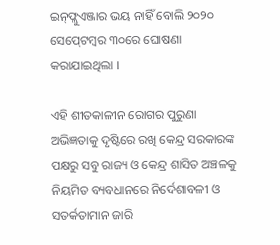ଇନ୍‍ଫ୍ଲୁଏଞ୍ଜାର ଭୟ ନାହିଁ ବୋଲି ୨୦୨୦ ସେପ୍‍ଟେମ୍ବର ୩୦ରେ ଘୋଷଣା କରାଯାଇଥିଲା ।

ଏହି ଶୀତକାଳୀନ ରୋଗର ପୁରୁଣା ଅଭିଜ୍ଞତାକୁ ଦୃଷ୍ଟିରେ ରଖି କେନ୍ଦ୍ର ସରକାରଙ୍କ ପକ୍ଷରୁ ସବୁ ରାଜ୍ୟ ଓ କେନ୍ଦ୍ର ଶାସିତ ଅଞ୍ଚଳକୁ ନିୟମିତ ବ୍ୟବଧାନରେ ନିର୍ଦେଶାବଳୀ ଓ ସତର୍କତାମାନ ଜାରି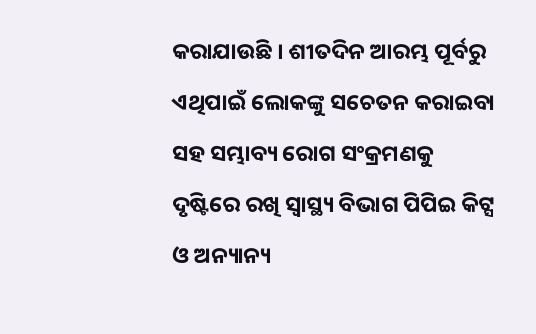କରାଯାଉଛି । ଶୀତଦିନ ଆରମ୍ଭ ପୂର୍ବରୁ ଏଥିପାଇଁ ଲୋକଙ୍କୁ ସଚେତନ କରାଇବା ସହ ସମ୍ଭାବ୍ୟ ରୋଗ ସଂକ୍ରମଣକୁ ଦୃଷ୍ଟିରେ ରଖି ସ୍ୱାସ୍ଥ୍ୟ ବିଭାଗ ପିପିଇ କିଟ୍ସ ଓ ଅନ୍ୟାନ୍ୟ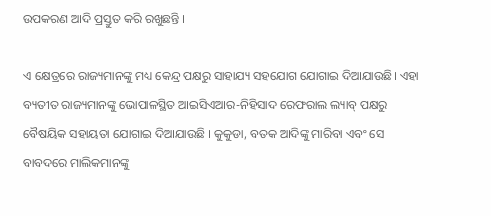ଉପକରଣ ଆଦି ପ୍ରସ୍ତୁତ କରି ରଖୁଛନ୍ତି ।

ଏ କ୍ଷେତ୍ରରେ ରାଜ୍ୟମାନଙ୍କୁ ମଧ୍ୟ କେନ୍ଦ୍ର ପକ୍ଷରୁ ସାହାଯ୍ୟ ସହଯୋଗ ଯୋଗାଇ ଦିଆଯାଉଛି। ଏହା ବ୍ୟତୀତ ରାଜ୍ୟମାନଙ୍କୁ ଭୋପାଳସ୍ଥିତ ଆଇସିଏଆର-ନିହିସାଦ ରେଫରାଲ ଲ୍ୟାବ୍‍ ପକ୍ଷରୁ ବୈଷୟିକ ସହାୟତା ଯୋଗାଇ ଦିଆଯାଉଛି । କୁକୁଡା, ବତକ ଆଦିଙ୍କୁ ମାରିବା ଏବଂ ସେ ବାବଦରେ ମାଲିକମାନଙ୍କୁ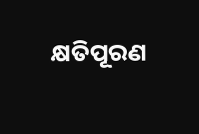କ୍ଷତିପୂରଣ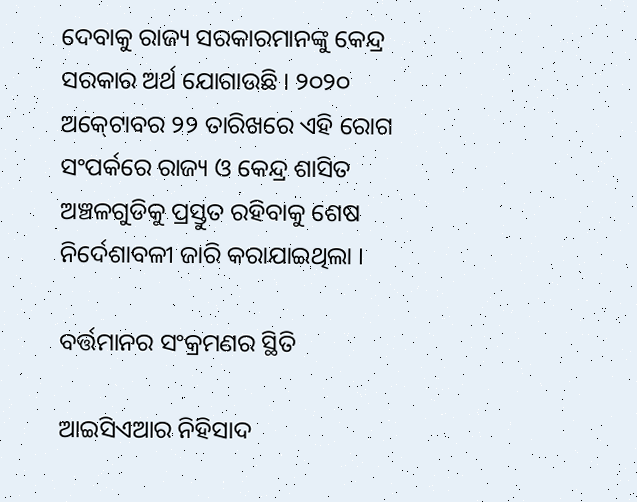ଦେବାକୁ ରାଜ୍ୟ ସରକାରମାନଙ୍କୁ କେନ୍ଦ୍ର ସରକାର ଅର୍ଥ ଯୋଗାଉଛି । ୨୦୨୦ ଅକ୍‍ଟୋବର ୨୨ ତାରିଖରେ ଏହି ରୋଗ ସଂପର୍କରେ ରାଜ୍ୟ ଓ କେନ୍ଦ୍ର ଶାସିତ ଅଞ୍ଚଳଗୁଡିକୁ ପ୍ରସ୍ତୁତ ରହିବାକୁ ଶେଷ ନିର୍ଦେଶାବଳୀ ଜାରି କରାଯାଇଥିଲା ।

ବର୍ତ୍ତମାନର ସଂକ୍ରମଣର ସ୍ଥିତି

ଆଇସିଏଆର ନିହିସାଦ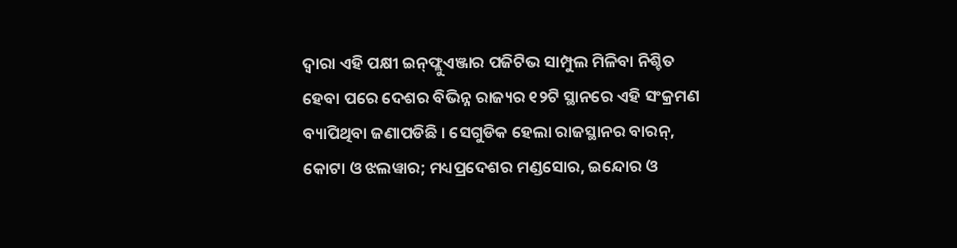ଦ୍ୱାରା ଏହି ପକ୍ଷୀ ଇନ୍‍ଫ୍ଲୁଏଞ୍ଜାର ପଜିଟିଭ ସାମ୍ପୁଲ ମିଳିବା ନିଶ୍ଚିତ ହେବା ପରେ ଦେଶର ବିଭିନ୍ନ ରାଜ୍ୟର ୧୨ଟି ସ୍ଥାନରେ ଏହି ସଂକ୍ରମଣ ବ୍ୟାପିଥିବା ଜଣାପଡିଛି । ସେଗୁଡିକ ହେଲା ରାଜସ୍ଥାନର ବାରନ୍‍, କୋଟା ଓ ଝଲୱାର; ମଧ୍ୟପ୍ରଦେଶର ମଣ୍ଡସୋର, ଇନ୍ଦୋର ଓ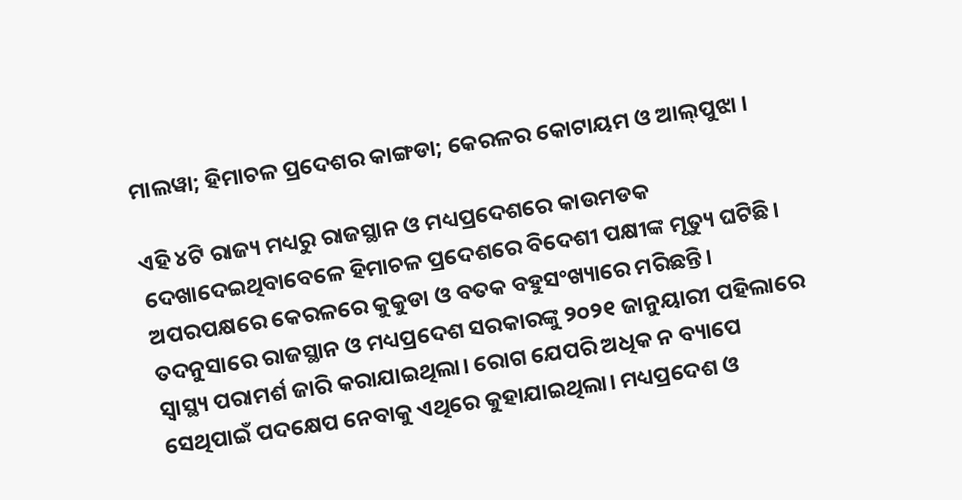ମାଲୱା; ହିମାଚଳ ପ୍ରଦେଶର କାଙ୍ଗଡା; କେରଳର କୋଟାୟମ ଓ ଆଲ୍‍ପୁଝା ।

ଏହି ୪ଟି ରାଜ୍ୟ ମଧ୍ୟରୁ ରାଜସ୍ଥାନ ଓ ମଧ୍ୟପ୍ରଦେଶରେ କାଉମଡକ ଦେଖାଦେଇଥିବାବେଳେ ହିମାଚଳ ପ୍ରଦେଶରେ ବିଦେଶୀ ପକ୍ଷୀଙ୍କ ମୃତ୍ୟୁ ଘଟିଛି। ଅପରପକ୍ଷରେ କେରଳରେ କୁକୁଡା ଓ ବତକ ବହୁସଂଖ୍ୟାରେ ମରିଛନ୍ତି। ତଦନୁସାରେ ରାଜସ୍ଥାନ ଓ ମଧ୍ୟପ୍ରଦେଶ ସରକାରଙ୍କୁ ୨୦୨୧ ଜାନୁୟାରୀ ପହିଲାରେ ସ୍ୱାସ୍ଥ୍ୟ ପରାମର୍ଶ ଜାରି କରାଯାଇଥିଲା। ରୋଗ ଯେପରି ଅଧିକ ନ ବ୍ୟାପେ ସେଥିପାଇଁ ପଦକ୍ଷେପ ନେବାକୁ ଏଥିରେ କୁହାଯାଇଥିଲା। ମଧ୍ୟପ୍ରଦେଶ ଓ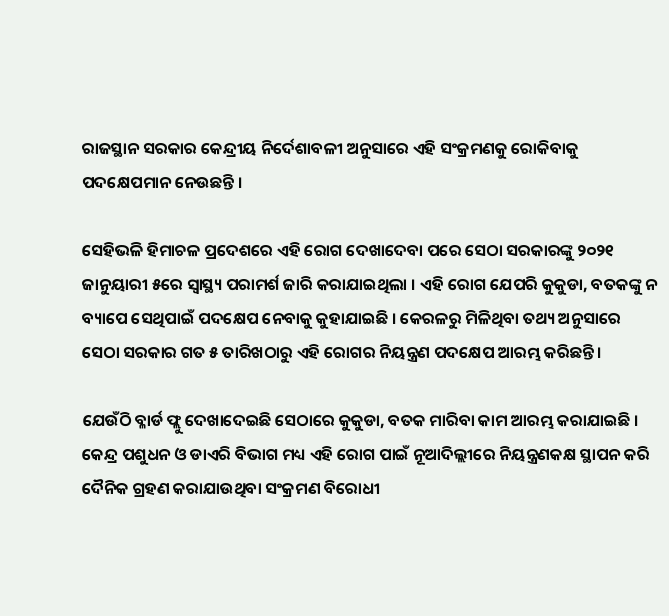ରାଜସ୍ଥାନ ସରକାର କେନ୍ଦ୍ରୀୟ ନିର୍ଦେଶାବଳୀ ଅନୁସାରେ ଏହି ସଂକ୍ରମଣକୁ ରୋକିବାକୁ ପଦକ୍ଷେପମାନ ନେଉଛନ୍ତି ।

ସେହିଭଳି ହିମାଚଳ ପ୍ରଦେଶରେ ଏହି ରୋଗ ଦେଖାଦେବା ପରେ ସେଠା ସରକାରଙ୍କୁ ୨୦୨୧ ଜାନୁୟାରୀ ୫ରେ ସ୍ୱାସ୍ଥ୍ୟ ପରାମର୍ଶ ଜାରି କରାଯାଇଥିଲା । ଏହି ରୋଗ ଯେପରି କୁକୁଡା, ବତକଙ୍କୁ ନ ବ୍ୟାପେ ସେଥିପାଇଁ ପଦକ୍ଷେପ ନେବାକୁ କୁହାଯାଇଛି । କେରଳରୁ ମିଳିଥିବା ତଥ୍ୟ ଅନୁସାରେ ସେଠା ସରକାର ଗତ ୫ ତାରିଖଠାରୁ ଏହି ରୋଗର ନିୟନ୍ତ୍ରଣ ପଦକ୍ଷେପ ଆରମ୍ଭ କରିଛନ୍ତି ।

ଯେଉଁଠି ବ୍ଳାର୍ଡ ଫ୍ଲୁ ଦେଖାଦେଇଛି ସେଠାରେ କୁକୁଡା, ବତକ ମାରିବା କାମ ଆରମ୍ଭ କରାଯାଇଛି । କେନ୍ଦ୍ର ପଶୁଧନ ଓ ଡାଏରି ବିଭାଗ ମଧ୍ୟ ଏହି ରୋଗ ପାଇଁ ନୂଆଦିଲ୍ଲୀରେ ନିୟନ୍ତ୍ରଣକକ୍ଷ ସ୍ଥାପନ କରି ଦୈନିକ ଗ୍ରହଣ କରାଯାଉଥିବା ସଂକ୍ରମଣ ବିରୋଧୀ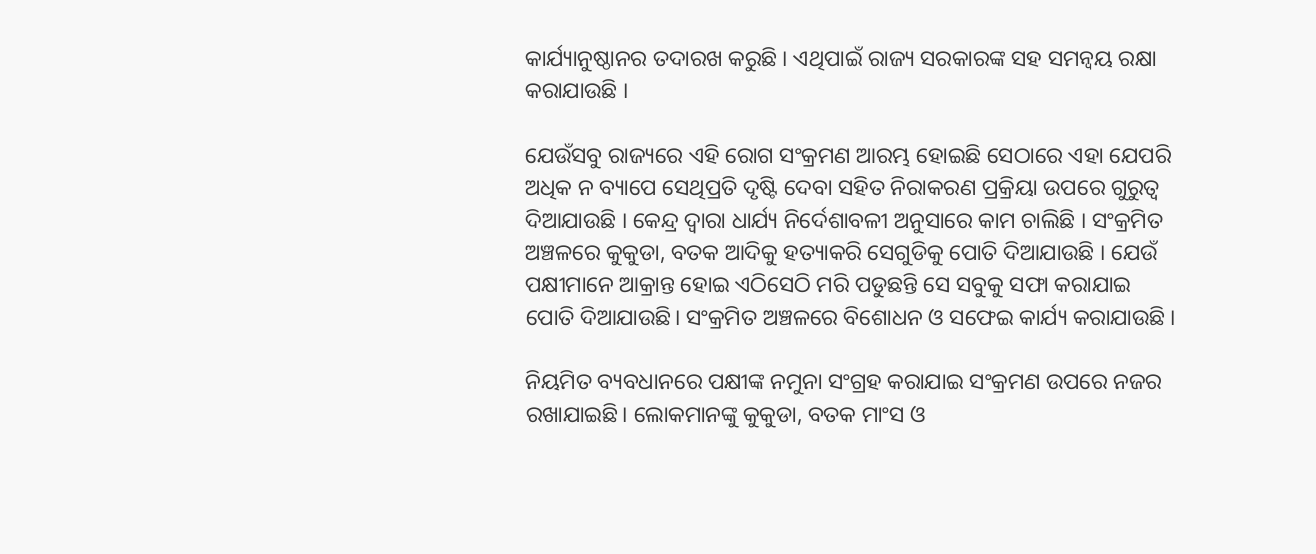କାର୍ଯ୍ୟାନୁଷ୍ଠାନର ତଦାରଖ କରୁଛି । ଏଥିପାଇଁ ରାଜ୍ୟ ସରକାରଙ୍କ ସହ ସମନ୍ୱୟ ରକ୍ଷା କରାଯାଉଛି ।

ଯେଉଁସବୁ ରାଜ୍ୟରେ ଏହି ରୋଗ ସଂକ୍ରମଣ ଆରମ୍ଭ ହୋଇଛି ସେଠାରେ ଏହା ଯେପରି ଅଧିକ ନ ବ୍ୟାପେ ସେଥିପ୍ରତି ଦୃଷ୍ଟି ଦେବା ସହିତ ନିରାକରଣ ପ୍ରକ୍ରିୟା ଉପରେ ଗୁରୁତ୍ୱ ଦିଆଯାଉଛି । କେନ୍ଦ୍ର ଦ୍ୱାରା ଧାର୍ଯ୍ୟ ନିର୍ଦେଶାବଳୀ ଅନୁସାରେ କାମ ଚାଲିଛି । ସଂକ୍ରମିତ ଅଞ୍ଚଳରେ କୁକୁଡା, ବତକ ଆଦିକୁ ହତ୍ୟାକରି ସେଗୁଡିକୁ ପୋତି ଦିଆଯାଉଛି । ଯେଉଁ ପକ୍ଷୀମାନେ ଆକ୍ରାନ୍ତ ହୋଇ ଏଠିସେଠି ମରି ପଡୁଛନ୍ତି ସେ ସବୁକୁ ସଫା କରାଯାଇ ପୋତି ଦିଆଯାଉଛି। ସଂକ୍ରମିତ ଅଞ୍ଚଳରେ ବିଶୋଧନ ଓ ସଫେଇ କାର୍ଯ୍ୟ କରାଯାଉଛି ।

ନିୟମିତ ବ୍ୟବଧାନରେ ପକ୍ଷୀଙ୍କ ନମୁନା ସଂଗ୍ରହ କରାଯାଇ ସଂକ୍ରମଣ ଉପରେ ନଜର ରଖାଯାଇଛି। ଲୋକମାନଙ୍କୁ କୁକୁଡା, ବତକ ମାଂସ ଓ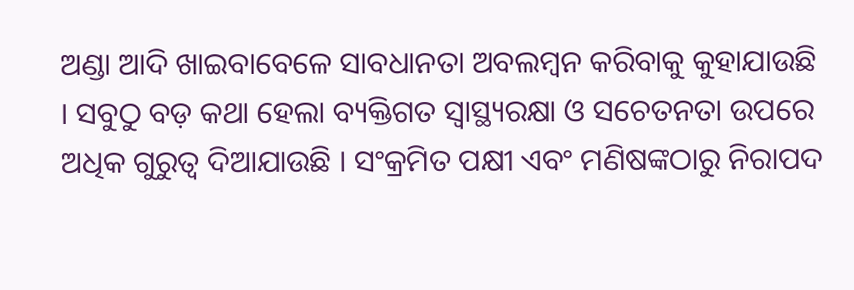ଅଣ୍ଡା ଆଦି ଖାଇବାବେଳେ ସାବଧାନତା ଅବଲମ୍ବନ କରିବାକୁ କୁହାଯାଉଛି । ସବୁଠୁ ବଡ଼ କଥା ହେଲା ବ୍ୟକ୍ତିଗତ ସ୍ୱାସ୍ଥ୍ୟରକ୍ଷା ଓ ସଚେତନତା ଉପରେ ଅଧିକ ଗୁରୁତ୍ୱ ଦିଆଯାଉଛି । ସଂକ୍ରମିତ ପକ୍ଷୀ ଏବଂ ମଣିଷଙ୍କଠାରୁ ନିରାପଦ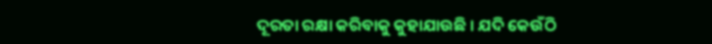ଦୂରତା ରକ୍ଷା କରିବାକୁ କୁହାଯାଉଛି । ଯଦି କେଉଁଠି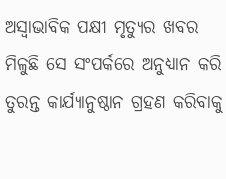ଅସ୍ୱାଭାବିକ ପକ୍ଷୀ ମୃତ୍ୟୁର ଖବର ମିଳୁଛି ସେ ସଂପର୍କରେ ଅନୁଧ୍ୟାନ କରି ତୁରନ୍ତ କାର୍ଯ୍ୟାନୁଷ୍ଠାନ ଗ୍ରହଣ କରିବାକୁ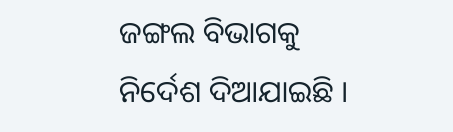ଜଙ୍ଗଲ ବିଭାଗକୁ ନିର୍ଦେଶ ଦିଆଯାଇଛି ।